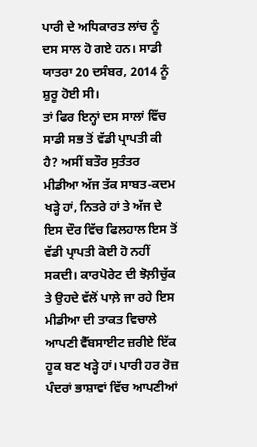ਪਾਰੀ ਦੇ ਅਧਿਕਾਰਤ ਲਾਂਚ ਨੂੰ ਦਸ ਸਾਲ ਹੋ ਗਏ ਹਨ। ਸਾਡੀ ਯਾਤਰਾ 20 ਦਸੰਬਰ, 2014 ਨੂੰ ਸ਼ੁਰੂ ਹੋਈ ਸੀ।
ਤਾਂ ਫਿਰ ਇਨ੍ਹਾਂ ਦਸ ਸਾਲਾਂ ਵਿੱਚ ਸਾਡੀ ਸਭ ਤੋਂ ਵੱਡੀ ਪ੍ਰਾਪਤੀ ਕੀ ਹੈ? ਅਸੀਂ ਬਤੌਰ ਸੁਤੰਤਰ ਮੀਡੀਆ ਅੱਜ ਤੱਕ ਸਾਬਤ-ਕਦਮ ਖੜ੍ਹੇ ਹਾਂ, ਨਿਤਰੇ ਹਾਂ ਤੇ ਅੱਜ ਦੇ ਇਸ ਦੌਰ ਵਿੱਚ ਫਿਲਹਾਲ ਇਸ ਤੋਂ ਵੱਡੀ ਪ੍ਰਾਪਤੀ ਕੋਈ ਹੋ ਨਹੀਂ ਸਕਦੀ। ਕਾਰਪੋਰੇਟ ਦੀ ਝੋਲ਼ੀਚੁੱਕ ਤੇ ਉਹਦੇ ਵੱਲੋਂ ਪਾਲ਼ੇ ਜਾ ਰਹੇ ਇਸ ਮੀਡੀਆ ਦੀ ਤਾਕਤ ਵਿਚਾਲੇ ਆਪਣੀ ਵੈੱਬਸਾਈਟ ਜ਼ਰੀਏ ਇੱਕ ਹੂਕ ਬਣ ਖੜ੍ਹੇ ਹਾਂ। ਪਾਰੀ ਹਰ ਰੋਜ਼ ਪੰਦਰਾਂ ਭਾਸ਼ਾਵਾਂ ਵਿੱਚ ਆਪਣੀਆਂ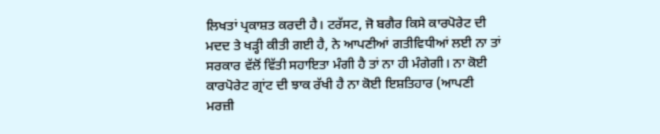ਲਿਖਤਾਂ ਪ੍ਰਕਾਸ਼ਤ ਕਰਦੀ ਹੈ। ਟਰੱਸਟ, ਜੋ ਬਗੈਰ ਕਿਸੇ ਕਾਰਪੋਰੇਟ ਦੀ ਮਦਦ ਤੇ ਖੜ੍ਹੀ ਕੀਤੀ ਗਈ ਹੈ, ਨੇ ਆਪਣੀਆਂ ਗਤੀਵਿਧੀਆਂ ਲਈ ਨਾ ਤਾਂ ਸਰਕਾਰ ਵੱਲੋਂ ਵਿੱਤੀ ਸਹਾਇਤਾ ਮੰਗੀ ਹੈ ਤਾਂ ਨਾ ਹੀ ਮੰਗੇਗੀ। ਨਾ ਕੋਈ ਕਾਰਪੋਰੇਟ ਗ੍ਰਾਂਟ ਦੀ ਝਾਕ ਰੱਖੀ ਹੈ ਨਾ ਕੋਈ ਇਸ਼ਤਿਹਾਰ (ਆਪਣੀ ਮਰਜ਼ੀ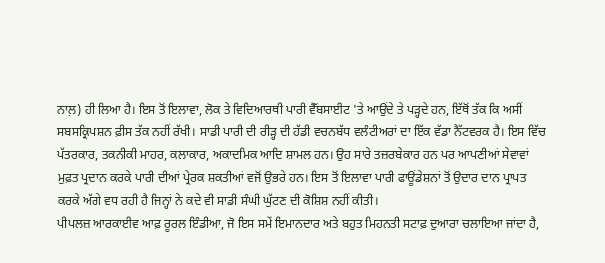ਨਾਲ਼) ਹੀ ਲਿਆ ਹੈ। ਇਸ ਤੋਂ ਇਲਾਵਾ, ਲੋਕ ਤੇ ਵਿਦਿਆਰਥੀ ਪਾਰੀ ਵੈੱਬਸਾਈਟ 'ਤੇ ਆਉਂਦੇ ਤੇ ਪੜ੍ਹਦੇ ਹਨ, ਇੱਥੋਂ ਤੱਕ ਕਿ ਅਸੀਂ ਸਬਸਕ੍ਰਿਪਸ਼ਨ ਫ਼ੀਸ ਤੱਕ ਨਹੀਂ ਰੱਖੀ। ਸਾਡੀ ਪਾਰੀ ਦੀ ਰੀੜ੍ਹ ਦੀ ਹੱਡੀ ਵਚਨਬੱਧ ਵਲੰਟੀਅਰਾਂ ਦਾ ਇੱਕ ਵੱਡਾ ਨੈੱਟਵਰਕ ਹੈ। ਇਸ ਵਿੱਚ ਪੱਤਰਕਾਰ, ਤਕਨੀਕੀ ਮਾਹਰ, ਕਲਾਕਾਰ, ਅਕਾਦਮਿਕ ਆਦਿ ਸ਼ਾਮਲ ਹਨ। ਉਹ ਸਾਰੇ ਤਜ਼ਰਬੇਕਾਰ ਹਨ ਪਰ ਆਪਣੀਆਂ ਸੇਵਾਵਾਂ ਮੁਫ਼ਤ ਪ੍ਰਦਾਨ ਕਰਕੇ ਪਾਰੀ ਦੀਆਂ ਪ੍ਰੇਰਕ ਸ਼ਕਤੀਆਂ ਵਜੋਂ ਉਭਰੇ ਹਨ। ਇਸ ਤੋਂ ਇਲਾਵਾ ਪਾਰੀ ਫਾਊਂਡੇਸ਼ਨਾਂ ਤੋਂ ਉਦਾਰ ਦਾਨ ਪ੍ਰਾਪਤ ਕਰਕੇ ਅੱਗੇ ਵਧ ਰਹੀ ਹੈ ਜਿਨ੍ਹਾਂ ਨੇ ਕਦੇ ਵੀ ਸਾਡੀ ਸੰਘੀ ਘੁੱਟਣ ਦੀ ਕੋਸ਼ਿਸ਼ ਨਹੀਂ ਕੀਤੀ।
ਪੀਪਲਜ਼ ਆਰਕਾਈਵ ਆਫ਼ ਰੂਰਲ ਇੰਡੀਆ, ਜੋ ਇਸ ਸਮੇਂ ਇਮਾਨਦਾਰ ਅਤੇ ਬਹੁਤ ਮਿਹਨਤੀ ਸਟਾਫ਼ ਦੁਆਰਾ ਚਲਾਇਆ ਜਾਂਦਾ ਹੈ,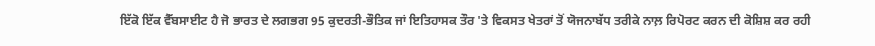ਇੱਕੋ ਇੱਕ ਵੈੱਬਸਾਈਟ ਹੈ ਜੋ ਭਾਰਤ ਦੇ ਲਗਭਗ 95 ਕੁਦਰਤੀ-ਭੌਤਿਕ ਜਾਂ ਇਤਿਹਾਸਕ ਤੌਰ 'ਤੇ ਵਿਕਸਤ ਖੇਤਰਾਂ ਤੋਂ ਯੋਜਨਾਬੱਧ ਤਰੀਕੇ ਨਾਲ਼ ਰਿਪੋਰਟ ਕਰਨ ਦੀ ਕੋਸ਼ਿਸ਼ ਕਰ ਰਹੀ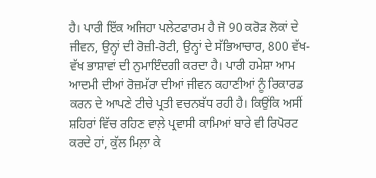ਹੈ। ਪਾਰੀ ਇੱਕ ਅਜਿਹਾ ਪਲੇਟਫਾਰਮ ਹੈ ਜੋ 90 ਕਰੋੜ ਲੋਕਾਂ ਦੇ ਜੀਵਨ, ਉਨ੍ਹਾਂ ਦੀ ਰੋਜ਼ੀ-ਰੋਟੀ, ਉਨ੍ਹਾਂ ਦੇ ਸੱਭਿਆਚਾਰ, 800 ਵੱਖ-ਵੱਖ ਭਾਸ਼ਾਵਾਂ ਦੀ ਨੁਮਾਇੰਦਗੀ ਕਰਦਾ ਹੈ। ਪਾਰੀ ਹਮੇਸ਼ਾ ਆਮ ਆਦਮੀ ਦੀਆਂ ਰੋਜ਼ਮੱਰਾ ਦੀਆਂ ਜੀਵਨ ਕਹਾਣੀਆਂ ਨੂੰ ਰਿਕਾਰਡ ਕਰਨ ਦੇ ਆਪਣੇ ਟੀਚੇ ਪ੍ਰਤੀ ਵਚਨਬੱਧ ਰਹੀ ਹੈ। ਕਿਉਂਕਿ ਅਸੀਂ ਸ਼ਹਿਰਾਂ ਵਿੱਚ ਰਹਿਣ ਵਾਲ਼ੇ ਪ੍ਰਵਾਸੀ ਕਾਮਿਆਂ ਬਾਰੇ ਵੀ ਰਿਪੋਰਟ ਕਰਦੇ ਹਾਂ, ਕੁੱਲ ਮਿਲ਼ਾ ਕੇ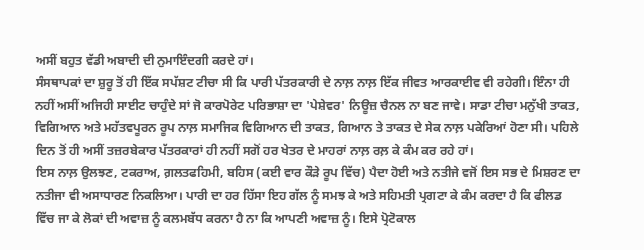ਅਸੀਂ ਬਹੁਤ ਵੱਡੀ ਅਬਾਦੀ ਦੀ ਨੁਮਾਇੰਦਗੀ ਕਰਦੇ ਹਾਂ।
ਸੰਸਥਾਪਕਾਂ ਦਾ ਸ਼ੁਰੂ ਤੋਂ ਹੀ ਇੱਕ ਸਪੱਸ਼ਟ ਟੀਚਾ ਸੀ ਕਿ ਪਾਰੀ ਪੱਤਰਕਾਰੀ ਦੇ ਨਾਲ਼ ਨਾਲ਼ ਇੱਕ ਜੀਵਤ ਆਰਕਾਈਵ ਵੀ ਰਹੇਗੀ। ਇੰਨਾ ਹੀ ਨਹੀਂ ਅਸੀਂ ਅਜਿਹੀ ਸਾਈਟ ਚਾਹੁੰਦੇ ਸਾਂ ਜੋ ਕਾਰਪੋਰੇਟ ਪਰਿਭਾਸ਼ਾ ਦਾ 'ਪੇਸ਼ੇਵਰ' ਨਿਊਜ਼ ਚੈਨਲ ਨਾ ਬਣ ਜਾਵੇ। ਸਾਡਾ ਟੀਚਾ ਮਨੁੱਖੀ ਤਾਕਤ, ਵਿਗਿਆਨ ਅਤੇ ਮਹੱਤਵਪੂਰਨ ਰੂਪ ਨਾਲ਼ ਸਮਾਜਿਕ ਵਿਗਿਆਨ ਦੀ ਤਾਕਤ, ਗਿਆਨ ਤੇ ਤਾਕਤ ਦੇ ਸੇਕ ਨਾਲ਼ ਪਕੇਰਿਆਂ ਹੋਣਾ ਸੀ। ਪਹਿਲੇ ਦਿਨ ਤੋਂ ਹੀ ਅਸੀਂ ਤਜ਼ਰਬੇਕਾਰ ਪੱਤਰਕਾਰਾਂ ਹੀ ਨਹੀਂ ਸਗੋਂ ਹਰ ਖੇਤਰ ਦੇ ਮਾਹਰਾਂ ਨਾਲ਼ ਰਲ਼ ਕੇ ਕੰਮ ਕਰ ਰਹੇ ਹਾਂ।
ਇਸ ਨਾਲ਼ ਉਲਝਣ, ਟਕਰਾਅ, ਗ਼ਲਤਫਹਿਮੀ, ਬਹਿਸ (ਕਈ ਵਾਰ ਕੌੜੇ ਰੂਪ ਵਿੱਚ) ਪੈਦਾ ਹੋਈ ਅਤੇ ਨਤੀਜੇ ਵਜੋਂ ਇਸ ਸਭ ਦੇ ਮਿਸ਼ਰਣ ਦਾ ਨਤੀਜਾ ਵੀ ਅਸਾਧਾਰਣ ਨਿਕਲਿਆ। ਪਾਰੀ ਦਾ ਹਰ ਹਿੱਸਾ ਇਹ ਗੱਲ ਨੂੰ ਸਮਝ ਕੇ ਅਤੇ ਸਹਿਮਤੀ ਪ੍ਰਗਟਾ ਕੇ ਕੰਮ ਕਰਦਾ ਹੈ ਕਿ ਫੀਲਡ ਵਿੱਚ ਜਾ ਕੇ ਲੋਕਾਂ ਦੀ ਅਵਾਜ਼ ਨੂੰ ਕਲਮਬੱਧ ਕਰਨਾ ਹੈ ਨਾ ਕਿ ਆਪਣੀ ਅਵਾਜ਼ ਨੂੰ। ਇਸੇ ਪ੍ਰੋਟੋਕਾਲ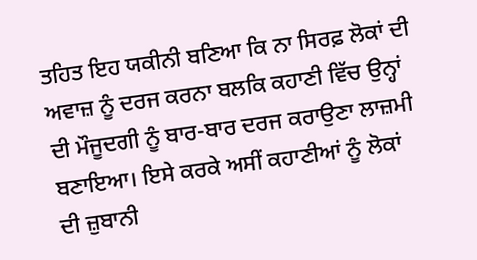ਤਹਿਤ ਇਹ ਯਕੀਨੀ ਬਣਿਆ ਕਿ ਨਾ ਸਿਰਫ਼ ਲੋਕਾਂ ਦੀ ਅਵਾਜ਼ ਨੂੰ ਦਰਜ ਕਰਨਾ ਬਲਕਿ ਕਹਾਣੀ ਵਿੱਚ ਉਨ੍ਹਾਂ ਦੀ ਮੌਜੂਦਗੀ ਨੂੰ ਬਾਰ-ਬਾਰ ਦਰਜ ਕਰਾਉਣਾ ਲਾਜ਼ਮੀ ਬਣਾਇਆ। ਇਸੇ ਕਰਕੇ ਅਸੀਂ ਕਹਾਣੀਆਂ ਨੂੰ ਲੋਕਾਂ ਦੀ ਜ਼ੁਬਾਨੀ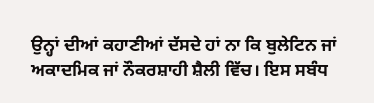ਉਨ੍ਹਾਂ ਦੀਆਂ ਕਹਾਣੀਆਂ ਦੱਸਦੇ ਹਾਂ ਨਾ ਕਿ ਬੁਲੇਟਿਨ ਜਾਂ ਅਕਾਦਮਿਕ ਜਾਂ ਨੌਕਰਸ਼ਾਹੀ ਸ਼ੈਲੀ ਵਿੱਚ। ਇਸ ਸਬੰਧ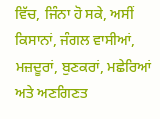ਵਿੱਚ, ਜਿੰਨਾ ਹੋ ਸਕੇ, ਅਸੀਂ ਕਿਸਾਨਾਂ, ਜੰਗਲ ਵਾਸੀਆਂ, ਮਜ਼ਦੂਰਾਂ, ਬੁਣਕਰਾਂ, ਮਛੇਰਿਆਂ ਅਤੇ ਅਣਗਿਣਤ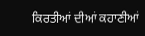ਕਿਰਤੀਆਂ ਦੀਆਂ ਕਹਾਣੀਆਂ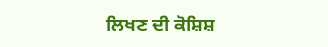ਲਿਖਣ ਦੀ ਕੋਸ਼ਿਸ਼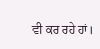ਵੀ ਕਰ ਰਹੇ ਹਾਂ।